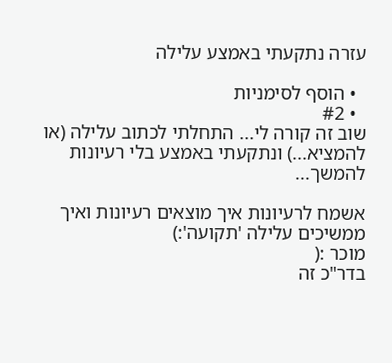עזרה נתקעתי באמצע עלילה

  • הוסף לסימניות
  • #2
שוב זה קורה לי... התחלתי לכתוב עלילה (או להמציא...) ונתקעתי באמצע בלי רעיונות להמשך...

אשמח לרעיונות איך מוצאים רעיונות ואיך ממשיכים עלילה 'תקועה':)
מוכר :(
בדר"כ זה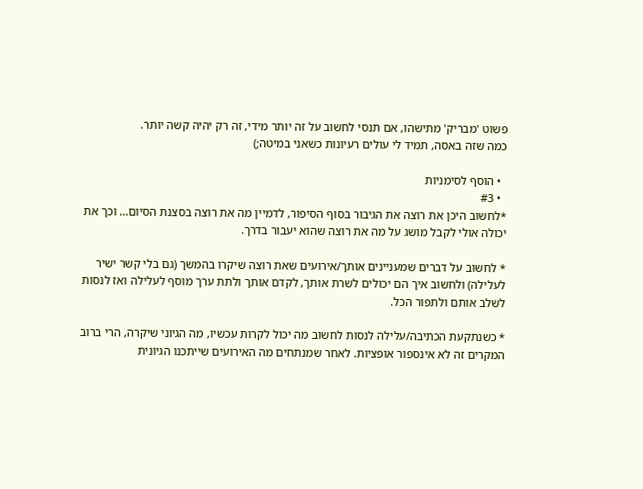פשוט 'מבריק' מתישהו, אם תנסי לחשוב על זה יותר מידי, זה רק יהיה קשה יותר.
כמה שזה באסה, תמיד לי עולים רעיונות כשאני במיטה;)

  • הוסף לסימניות
  • #3
*לחשוב היכן את רוצה את הגיבור בסוף הסיפור, לדמיין מה את רוצה בסצנת הסיום... וכך את יכולה אולי לקבל מושג על מה את רוצה שהוא יעבור בדרך.

* לחשוב על דברים שמעניינים אותך/אירועים שאת רוצה שיקרו בהמשך (גם בלי קשר ישיר לעלילה) ולחשוב איך הם יכולים לשרת אותך, לקדם אותך ולתת ערך מוסף לעלילה ואז לנסות לשלב אותם ולתפור הכל.

* כשנתקעת הכתיבה/עלילה לנסות לחשוב מה יכול לקרות עכשיו, מה הגיוני שיקרה, הרי ברוב המקרים זה לא אינספור אופציות. לאחר שמנתחים מה האירועים שייתכנו הגיונית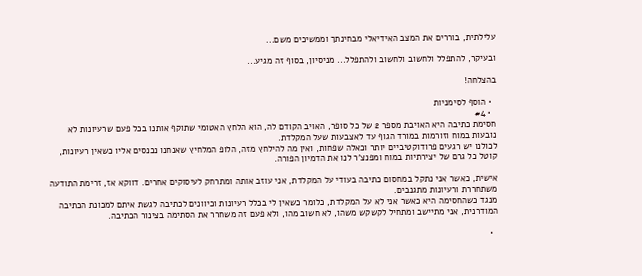עלילתית, בוררים את המצב האידיאלי מבחינתך וממשיכים משם...

ובעיקר, להתפלל ולחשוב ולחשוב ולהתפלל... מניסיון, בסוף זה מגיע...

בהצלחה!

  • הוסף לסימניות
  • #4
חסימת כתיבה היא האויבת מספר 2 של כל סופר, האויב הקודם לה, הוא הלחץ האטומי שתוקף אותנו בכל פעם שרעיונות לא נובעות במוח וזורמות במורד הגוף עד לאצבעות שעל המקלדת.
לכולנו יש רגעים פרודוקטיביים יותר וכאלה שפחות, ואין מה להילחץ מזה, הלופ המלחיץ שאנחנו נכנסים אליו כשאין רעיונות, קוטל כל גרם של יצירתיות במוח ומפנצ'ר לנו את הדמיון הפורה.

אישית, כאשר אני נתקל במחסום כתיבה בעודי על המקלדת, אני עוזב אותה ומתרחק לעיסוקים אחרים. דווקא אז, זרימת התודעה משתחררת ורעיונות מתגנבים.
מנגד כשהחסימה היא כאשר אני לא על המקלדת, כלומר כשאין לי בכלל רעיונות וכיוונים לכתיבה לגשת איתם למכונת הכתיבה המודרנית, אני מתיישב ומתחיל לקשקש משהו, לא חשוב מהו, ולא פעם זה משחרר את הסתימה בצינור הכתיבה.

  •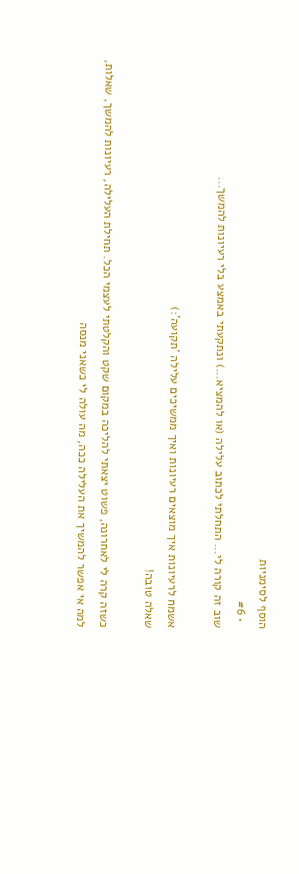הוסף לסימניות
  • #6
שוב זה קורה לי... התחלתי לכתוב עלילה (או להמציא...) ונתקעתי באמצע בלי רעיונות להמשך...

אשמח לרעיונות איך מוצאים רעיונות ואיך ממשיכים עלילה 'תקועה':)
שאלה טובה!

כשזה קרה לי לאחרונה, פשוט יצאתי להליכה במקום שקט והקלטתי לעצמי הכל. תחילת העלילה, רעיונות להמשך, שאלות, למה אי אפשר להמשיך את העלילה ככה, מה עולה לי כשאני מנסה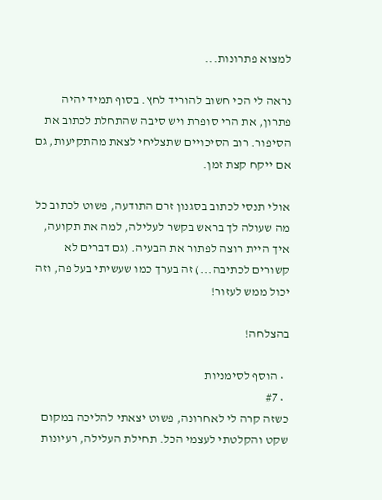למצוא פתרונות...

נראה לי הכי חשוב להוריד לחץ. בסוף תמיד יהיה פתרון, את הרי סופרת ויש סיבה שהתחלת לכתוב את הסיפור. רוב הסיכויים שתצליחי לצאת מהתקיעות, גם אם ייקח קצת זמן.

אולי תנסי לכתוב בסגנון זרם התודעה, פשוט לכתוב כל מה שעולה לך בראש בקשר לעלילה, למה את תקועה, איך היית רוצה לפתור את הבעיה. (גם דברים לא קשורים לכתיבה...) זה בערך כמו שעשיתי בעל פה, וזה יכול ממש לעזור!

בהצלחה!

  • הוסף לסימניות
  • #7
כשזה קרה לי לאחרונה, פשוט יצאתי להליכה במקום שקט והקלטתי לעצמי הכל. תחילת העלילה, רעיונות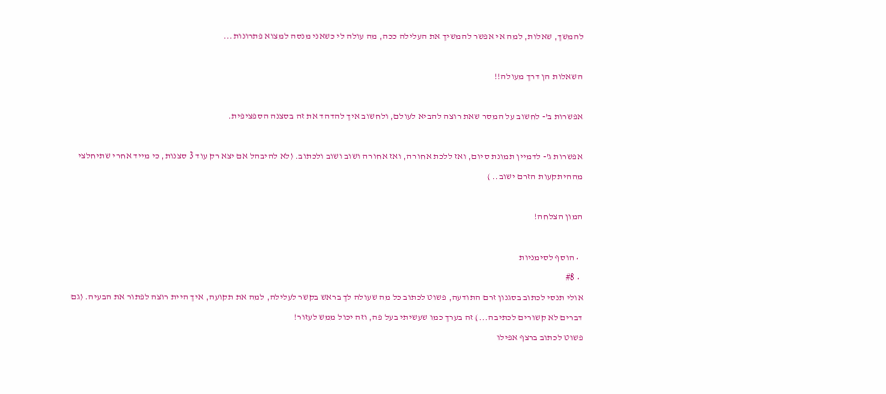להמשך, שאלות, למה אי אפשר להמשיך את העלילה ככה, מה עולה לי כשאני מנסה למצוא פתרונות...

השאלות הן דרך מעולה!!

אפשרות ב'- לחשוב על המסר שאת רוצה להביא לעולם, ולחשוב איך להדהד את זה בסצנה הספציפית.

אפשרות ג'- לדמיין תמונת סיום, ואז ללכת אחורה, ואז אחורה ושוב ושוב ולכתוב. (לא להיבהל אם יצא רק עוד 3 סצנות, כי מייד אחרי שתיחלצי מההיתקעות הזרם ישוב.. )

המון הצלחה!

  • הוסף לסימניות
  • #8
אולי תנסי לכתוב בסגנון זרם התודעה, פשוט לכתוב כל מה שעולה לך בראש בקשר לעלילה, למה את תקועה, איך היית רוצה לפתור את הבעיה. (גם דברים לא קשורים לכתיבה...) זה בערך כמו שעשיתי בעל פה, וזה יכול ממש לעזור!
פשוט לכתוב ברצף אפילו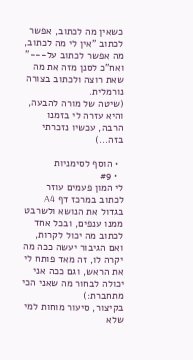כשאין מה לכתוב, אפשר לכתוב "אין לי מה לכתוב, מה אפשר לכתוב על---" ואח"כ לסנן מזה את מה שאת רוצה ולכתוב בצורה נורמלית.
(שיטה של מורה להבעה, והיא עזרה לי בזמנו הרבה, עכשיו נזכרתי בזה...)

  • הוסף לסימניות
  • #9
לי המון פעמים עוזר לכתוב במרכז דף A4 בגדול את הנושא ולשרבט ממנו ענפים, ובכל אחד לכתוב מה יכול לקרות, ואם הגיבור יעשה ככה מה יקרה לו, זה מאד פותח לי את הראש, וגם ככה אני יכולה לבחור מה שאני הכי מתחברת:)
בקיצור, סיעור מוחות למי שלא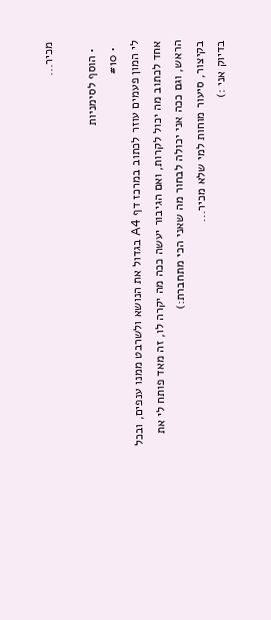מכיר...

  • הוסף לסימניות
  • #10
לי המון פעמים עוזר לכתוב במרכז דף A4 בגדול את הנושא ולשרבט ממנו ענפים, ובכל אחד לכתוב מה יכול לקרות, ואם הגיבור יעשה ככה מה יקרה לו, זה מאד פותח לי את הראש, וגם ככה אני יכולה לבחור מה שאני הכי מתחברת:)
בקיצור, סיעור מוחות למי שלא מכיר...
בדיוק אני :)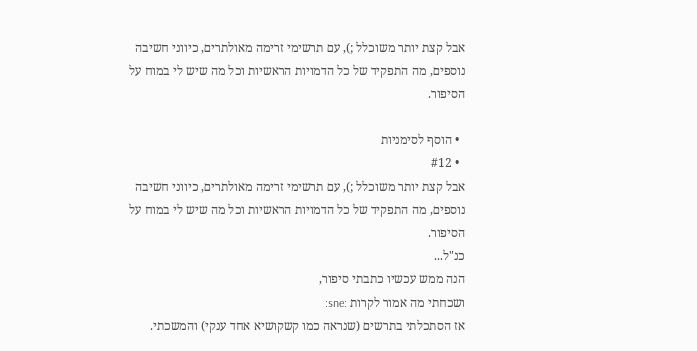אבל קצת יותר משוכלל ;), עם תרשימי זרימה מאולתרים, כיווני חשיבה נוספים, מה התפקיד של כל הדמויות הראשיות וכל מה שיש לי במוח על הסיפור.

  • הוסף לסימניות
  • #12
אבל קצת יותר משוכלל ;), עם תרשימי זרימה מאולתרים, כיווני חשיבה נוספים, מה התפקיד של כל הדמויות הראשיות וכל מה שיש לי במוח על הסיפור.
כנ"ל...
הנה ממש עכשיו כתבתי סיפור,
ושכחתי מה אמור לקרות :sne:
אז הסתכלתי בתרשים (שנראה כמו קשקושיא אחד ענקי) והמשכתי.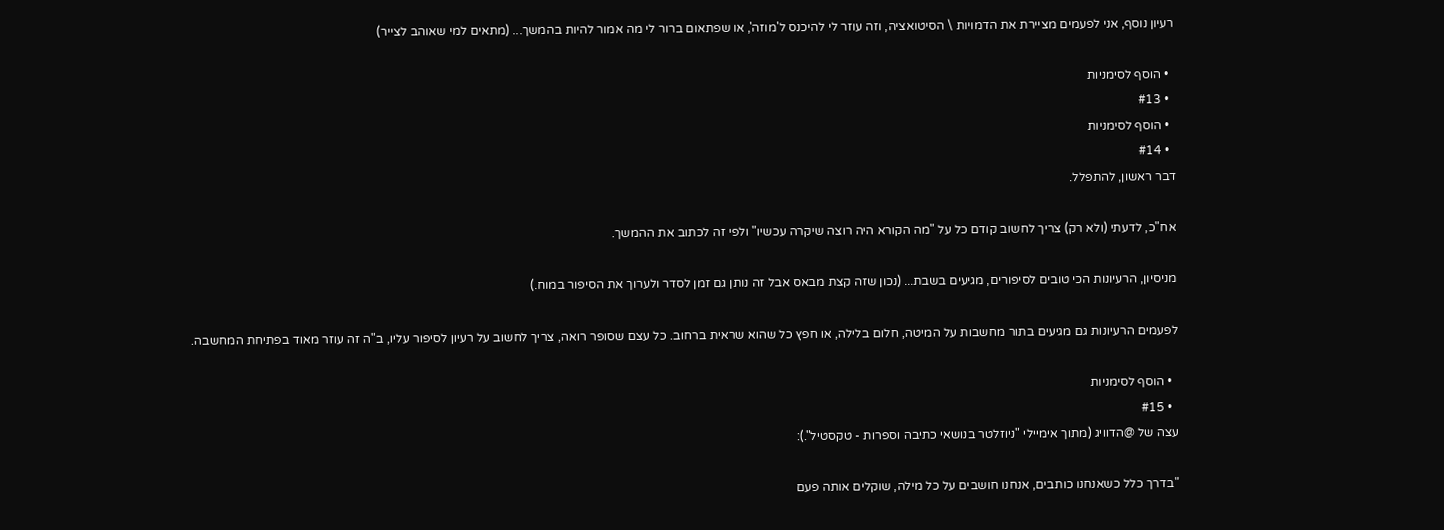רעיון נוסף, אני לפעמים מציירת את הדמויות \ הסיטואציה, וזה עוזר לי להיכנס ל'מוזה', או שפתאום ברור לי מה אמור להיות בהמשך... (מתאים למי שאוהב לצייר)

  • הוסף לסימניות
  • #13
  • הוסף לסימניות
  • #14
דבר ראשון, להתפלל.

אח"כ, לדעתי (ולא רק) צריך לחשוב קודם כל על "מה הקורא היה רוצה שיקרה עכשיו" ולפי זה לכתוב את ההמשך.

מניסיון, הרעיונות הכי טובים לסיפורים, מגיעים בשבת... (נכון שזה קצת מבאס אבל זה נותן גם זמן לסדר ולערוך את הסיפור במוח.)

לפעמים הרעיונות גם מגיעים בתור מחשבות על המיטה, חלום בלילה, או חפץ כל שהוא שראית ברחוב. כל עצם שסופר רואה, צריך לחשוב על רעיון לסיפור עליו, ב"ה זה עוזר מאוד בפתיחת המחשבה.

  • הוסף לסימניות
  • #15
עצה של @הדוויג (מתוך אימיילי "ניוזלטר בנושאי כתיבה וספרות - טקסטיל".):

"בדרך כלל כשאנחנו כותבים, אנחנו חושבים על כל מילה, שוקלים אותה פעם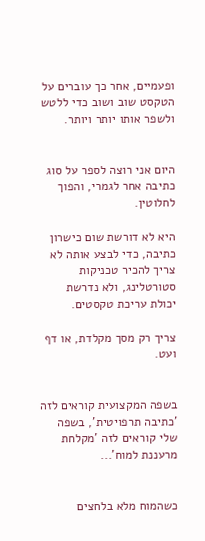ופעמיים, אחר כך עוברים על הטקסט שוב ושוב כדי ללטש ולשפר אותו יותר ויותר.


היום אני רוצה לספר על סוג כתיבה אחר לגמרי, והפוך לחלוטין.

היא לא דורשת שום כישרון כתיבה, כדי לבצע אותה לא צריך להכיר טכניקות סטורטלינג, ולא נדרשת יכולת עריכת טקסטים.

צריך רק מסך מקלדת, או דף ועט.


בשפה המקצועית קוראים לזה 'כתיבה תרפויטית', בשפה שלי קוראים לזה 'מקלחת מרעננת למוח'...


כשהמוח מלא בלחצים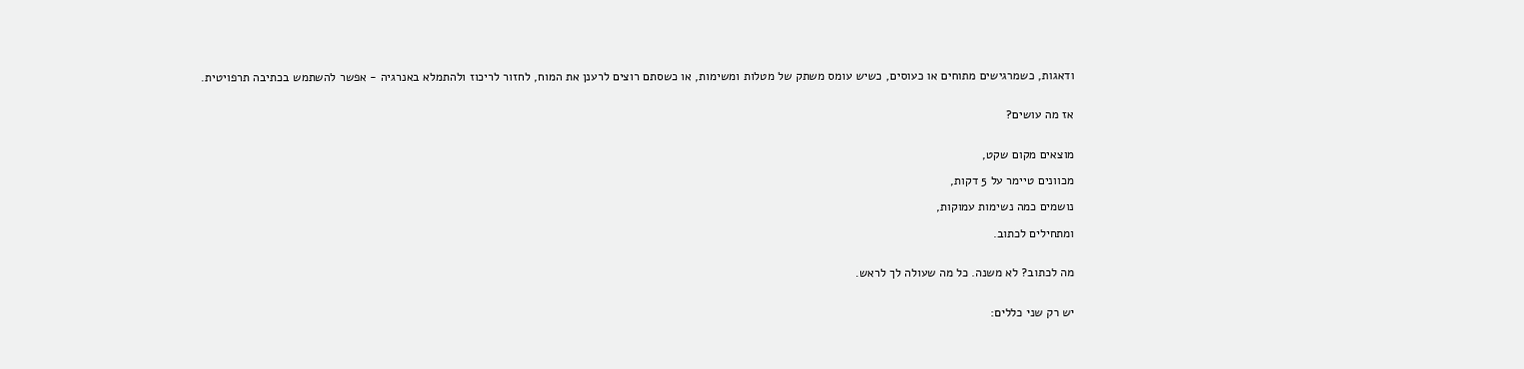ודאגות, כשמרגישים מתוחים או כעוסים, כשיש עומס משתק של מטלות ומשימות, או כשסתם רוצים לרענן את המוח, לחזור לריכוז ולהתמלא באנרגיה - אפשר להשתמש בכתיבה תרפויטית.


אז מה עושים?


מוצאים מקום שקט,

מכוונים טיימר על 5 דקות,

נושמים כמה נשימות עמוקות,

ומתחילים לכתוב.


מה לכתוב? לא משנה. כל מה שעולה לך לראש.


יש רק שני כללים: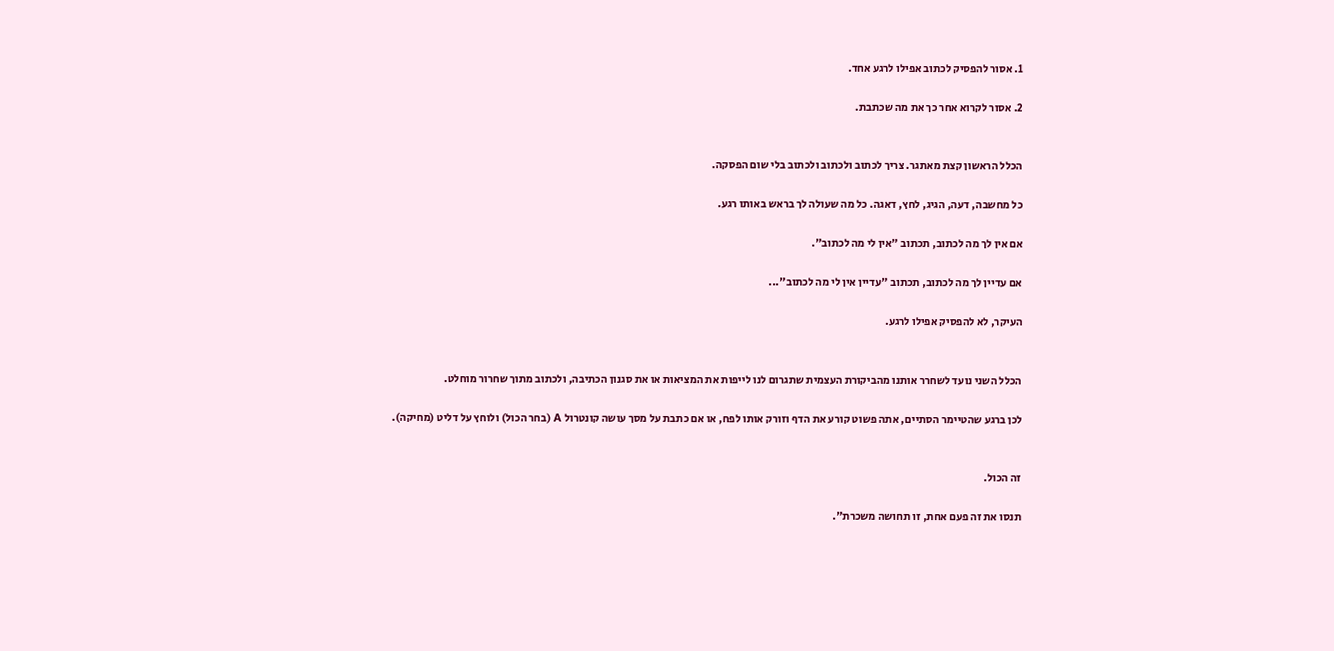1. אסור להפסיק לכתוב אפילו לרגע אחד.

2. אסור לקרוא אחר כך את מה שכתבת.


הכלל הראשון קצת מאתגר. צריך לכתוב ולכתוב ולכתוב בלי שום הפסקה.

כל מחשבה, דעה, הגיג, לחץ, דאגה. כל מה שעולה לך בראש באותו רגע.

אם אין לך מה לכתוב, תכתוב "אין לי מה לכתוב".

אם עדיין לך מה לכתוב, תכתוב "עדיין אין לי מה לכתוב"...

העיקר, לא להפסיק אפילו לרגע.


הכלל השני נועד לשחרר אותנו מהביקורת העצמית שתגרום לנו לייפות את המציאות או את סגנון הכתיבה, ולכתוב מתוך שחרור מוחלט.

לכן ברגע שהטיימר הסתיים, אתה פשוט קורע את הדף וזורק אותו לפח, או אם כתבת על מסך עושה קונטרול A (בחר הכול) ולוחץ על דליט (מחיקה).


זה הכול.

תנסו את זה פעם אחת, זו תחושה משכרת".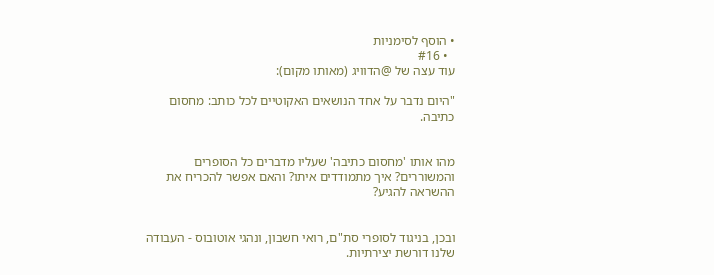• הוסף לסימניות
  • #16
עוד עצה של @הדוויג (מאותו מקום):

"היום נדבר על אחד הנושאים האקוטיים לכל כותב: מחסום כתיבה.


מהו אותו 'מחסום כתיבה' שעליו מדברים כל הסופרים והמשוררים? איך מתמודדים איתו? והאם אפשר להכריח את ההשראה להגיע?


ובכן, בניגוד לסופרי סת"ם, רואי חשבון, ונהגי אוטובוס - העבודה שלנו דורשת יצירתיות.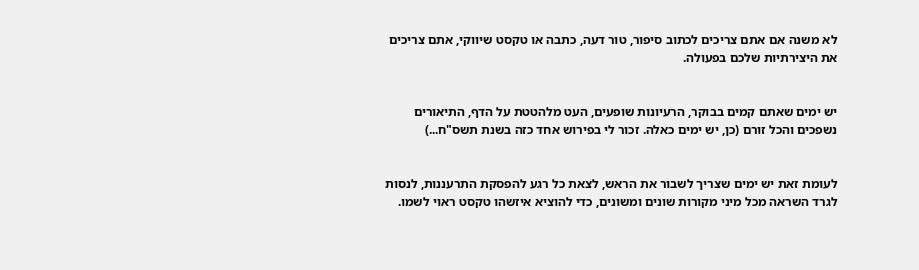לא משנה אם אתם צריכים לכתוב סיפור, טור דעה, כתבה או טקסט שיווקי, אתם צריכים את היצירתיות שלכם בפעולה.


יש ימים שאתם קמים בבוקר, הרעיונות שופעים, העט מלהטטת על הדף, התיאורים נשפכים והכל זורם (כן, יש ימים כאלה. זכור לי בפירוש אחד כזה בשנת תשס"ח...)


לעומת זאת יש ימים שצריך לשבור את הראש, לצאת כל רגע להפסקת התרעננות, לנסות לגרד השראה מכל מיני מקורות שונים ומשונים, כדי להוציא איזשהו טקסט ראוי לשמו.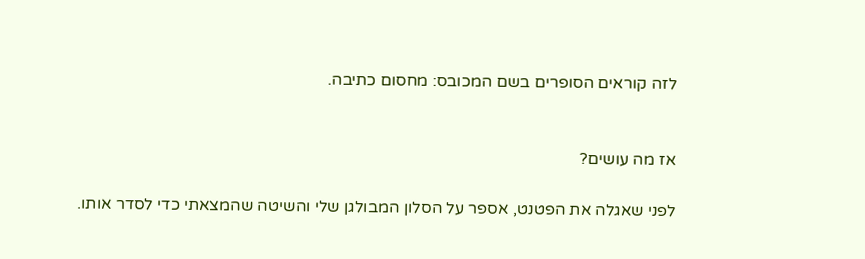לזה קוראים הסופרים בשם המכובס: מחסום כתיבה.


אז מה עושים?

לפני שאגלה את הפטנט, אספר על הסלון המבולגן שלי והשיטה שהמצאתי כדי לסדר אותו.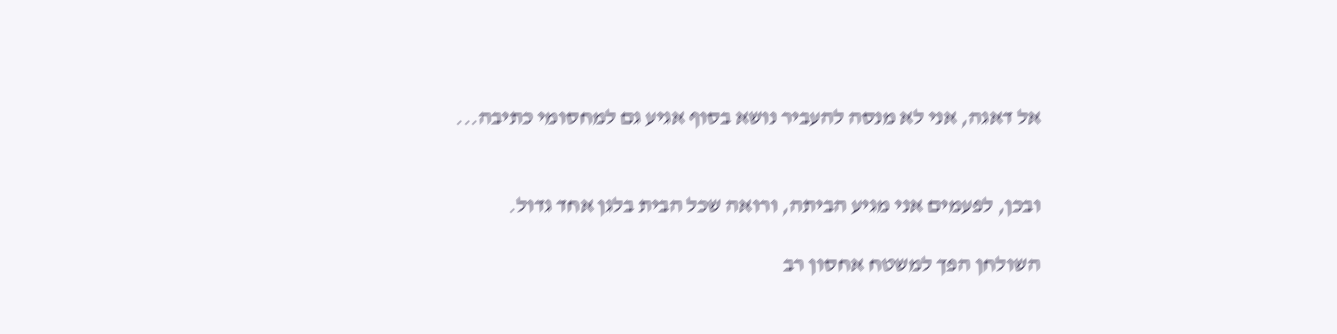אל דאגה, אני לא מנסה להעביר נושא בסוף אגיע גם למחסומי כתיבה...


ובכן, לפעמים אני מגיע הביתה, ורואה שכל הבית בלגן אחד גדול.

השולחן הפך למשטח אחסון רב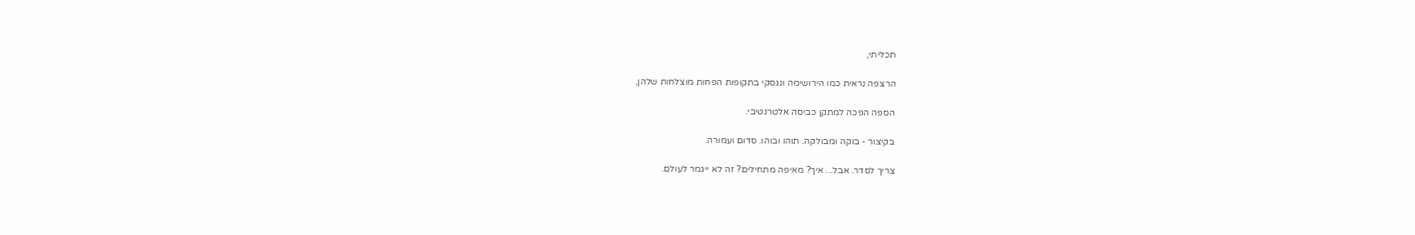תכליתי,

הרצפה נראית כמו הירושימה ונגסקי בתקופות הפחות מוצלחות שלהן,

הספה הפכה למתקן כביסה אלטרנטיבי.

בקיצור - בוקה ומבולקה. תוהו ובוהו. סדום ועמורה.

צריך לסדר. אבל... איך? מאיפה מתחילים? זה לא ייגמר לעולם.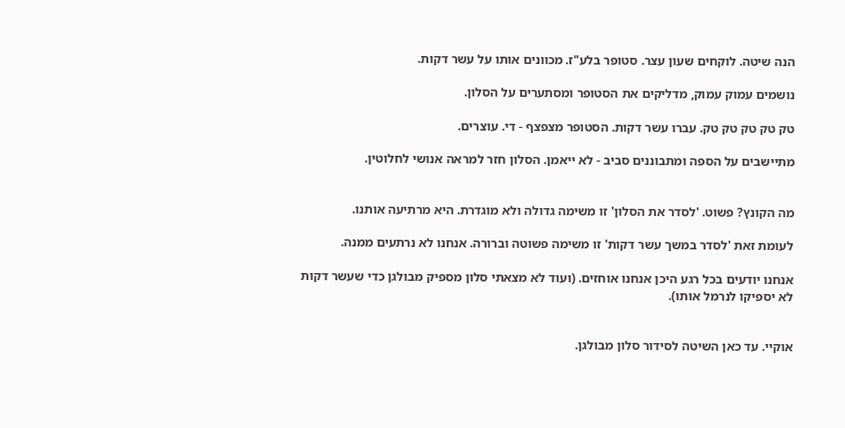הנה שיטה. לוקחים שעון עצר. סטופר בלע"ז. מכוונים אותו על עשר דקות.

נושמים עמוק עמוק, מדליקים את הסטופר ומסתערים על הסלון.

טק טק טק טק טק. עברו עשר דקות. הסטופר מצפצף - די. עוצרים.

מתיישבים על הספה ומתבוננים סביב - לא ייאמן. הסלון חזר למראה אנושי לחלוטין.


מה הקונץ? פשוט. 'לסדר את הסלון' זו משימה גדולה ולא מוגדרת. היא מרתיעה אותנו.

לעומת זאת 'לסדר במשך עשר דקות' זו משימה פשוטה וברורה. אנחנו לא נרתעים ממנה.

אנחנו יודעים בכל רגע היכן אנחנו אוחזים. (ועוד לא מצאתי סלון מספיק מבולגן כדי שעשר דקות לא יספיקו לנרמל אותו).


אוקיי. עד כאן השיטה לסידור סלון מבולגן.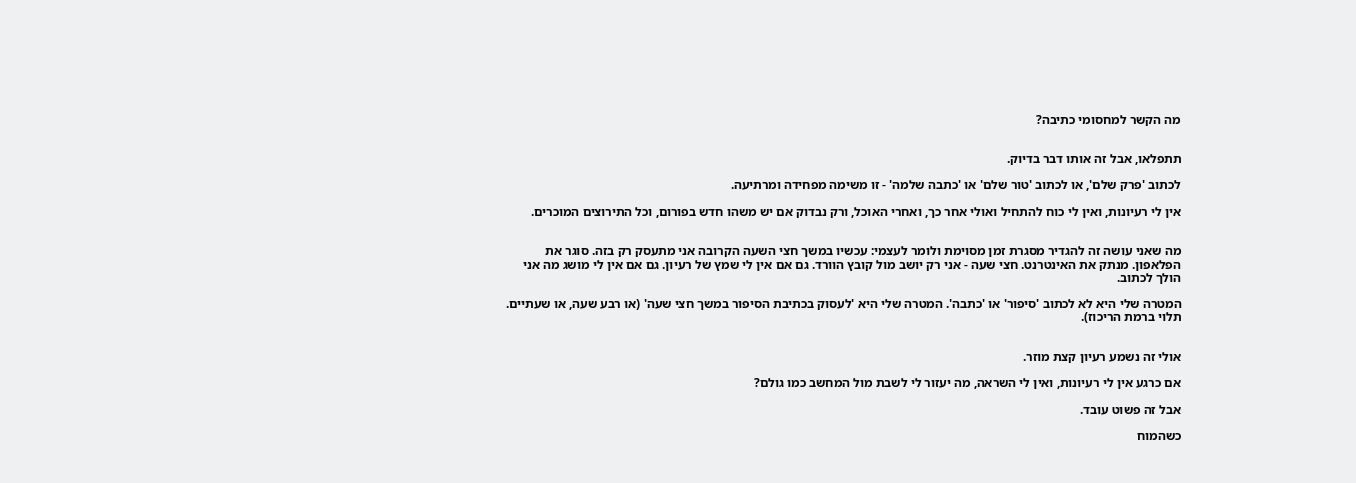מה הקשר למחסומי כתיבה?


תתפלאו, אבל זה אותו דבר בדיוק.

לכתוב 'פרק שלם', או לכתוב 'טור שלם' או 'כתבה שלמה' - זו משימה מפחידה ומרתיעה.

אין לי רעיונות, ואין לי כוח להתחיל ואולי אחר כך, ואחרי האוכל, ורק נבדוק אם יש משהו חדש בפורום, וכל התירוצים המוכרים.


מה שאני עושה זה להגדיר מסגרת זמן מסוימת ולומר לעצמי: עכשיו במשך חצי השעה הקרובה אני מתעסק רק בזה. סוגר את הפלאפון. מנתק את האינטרנט. חצי שעה - אני רק יושב מול קובץ הוורד. גם אם אין לי שמץ של רעיון. גם אם אין לי מושג מה אני הולך לכתוב.

המטרה שלי היא לא לכתוב 'סיפור' או 'כתבה'. המטרה שלי היא 'לעסוק בכתיבת הסיפור במשך חצי שעה' (או רבע שעה, או שעתיים. תלוי ברמת הריכוז).


אולי זה נשמע רעיון קצת מוזר.

אם כרגע אין לי רעיונות, ואין לי השראה, מה יעזור לי לשבת מול המחשב כמו גולם?

אבל זה פשוט עובד.

כשהמוח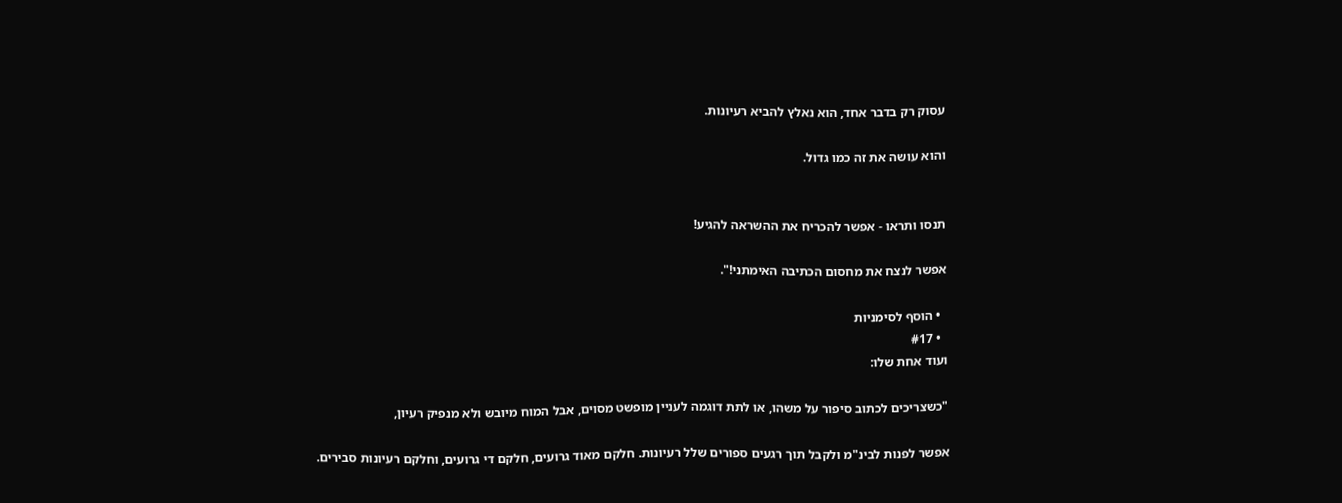עסוק רק בדבר אחד, הוא נאלץ להביא רעיונות.

והוא עושה את זה כמו גדול.


תנסו ותראו - אפשר להכריח את ההשראה להגיע!

אפשר לנצח את מחסום הכתיבה האימתני!".

  • הוסף לסימניות
  • #17
ועוד אחת שלו:

"כשצריכים לכתוב סיפור על משהו, או לתת דוגמה לעניין מופשט מסוים, אבל המוח מיובש ולא מנפיק רעיון,

אפשר לפנות לבינ"מ ולקבל תוך רגעים ספורים שלל רעיונות. חלקם מאוד גרועים, חלקם די גרועים, וחלקם רעיונות סבירים.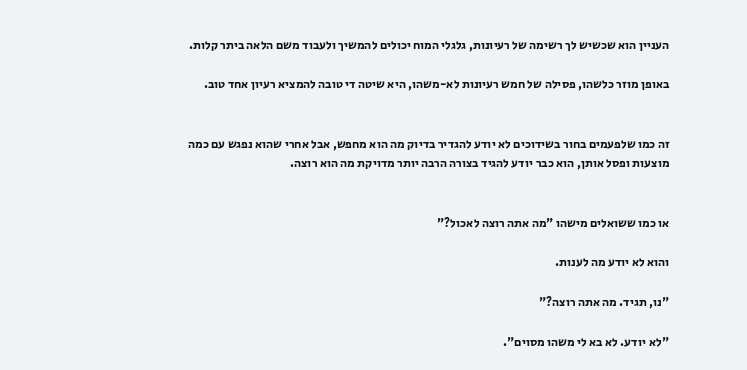העניין הוא שכשיש לך רשימה של רעיונות, גלגלי המוח יכולים להמשיך ולעבוד משם הלאה ביתר קלות.

באופן מוזר כלשהו, פסילה של חמש רעיונות לא-משהו, היא שיטה די טובה להמציא רעיון אחד טוב.


זה כמו שלפעמים בחור בשידוכים לא יודע להגדיר בדיוק מה הוא מחפש, אבל אחרי שהוא נפגש עם כמה מוצעות ופסל אותן, הוא כבר יודע להגיד בצורה הרבה יותר מדויקת מה הוא רוצה.


או כמו ששואלים מישהו "מה אתה רוצה לאכול?"

והוא לא יודע מה לענות.

"נו, תגיד. מה אתה רוצה?"

"לא יודע. לא בא לי משהו מסוים".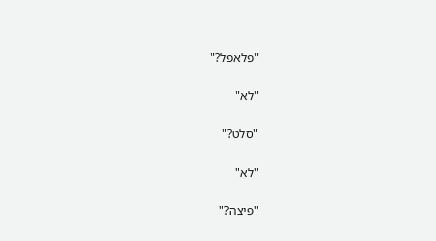"פלאפל?"

"לא"

"סלט?"

"לא"

"פיצה?"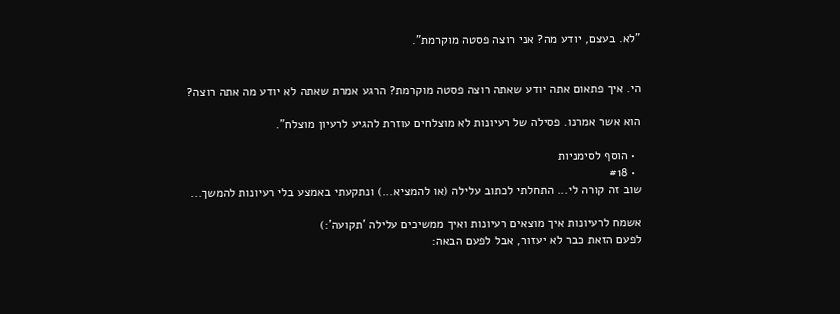"לא. בעצם, יודע מה? אני רוצה פסטה מוקרמת".


הי. איך פתאום אתה יודע שאתה רוצה פסטה מוקרמת? הרגע אמרת שאתה לא יודע מה אתה רוצה?

הוא אשר אמרנו. פסילה של רעיונות לא מוצלחים עוזרת להגיע לרעיון מוצלח".

  • הוסף לסימניות
  • #18
שוב זה קורה לי... התחלתי לכתוב עלילה (או להמציא...) ונתקעתי באמצע בלי רעיונות להמשך...

אשמח לרעיונות איך מוצאים רעיונות ואיך ממשיכים עלילה 'תקועה':)
לפעם הזאת כבר לא יעזור, אבל לפעם הבאה: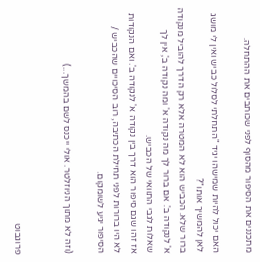מתכננים את הסיפור מהסוף לפני שכותבים את ההתחלה.

האם יכול להיות שמישהו יגיד "התחלתי לסלול כביש ואין לי מושג לאן להמשיך אותו"?
ברור שלא. הכביש הוא לא המטרה אלא רק הדרך להוביל מנקודה א' לנקודה ב'. אם ברור לך מה נקודה א' ומה נקודה ב', אין לך שאלות לגבי התוואי של הכביש.
אז זהו שגם סיפור הוא דרך בין נקודה א' לנקודה ב'. ואם הנקודות לא היו ברורות לפני תחילת הכתיבה, רוב הסיכויים שהכביש / הסיפור יגיע לשומקום.

(וזה לא מתוך הניוזלטר. אולי ייכנס לשם בהמשך...)


פרוגבוט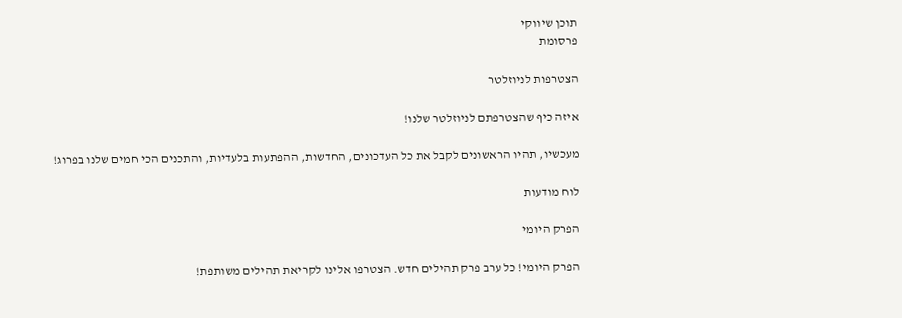תוכן שיווקי
פרסומת

הצטרפות לניוזלטר

איזה כיף שהצטרפתם לניוזלטר שלנו!

מעכשיו, תהיו הראשונים לקבל את כל העדכונים, החדשות, ההפתעות בלעדיות, והתכנים הכי חמים שלנו בפרוג!

לוח מודעות

הפרק היומי

הפרק היומי! כל ערב פרק תהילים חדש. הצטרפו אלינו לקריאת תהילים משותפת!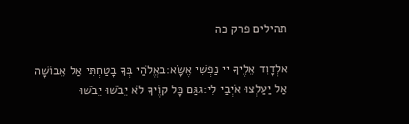תהילים פרק כה

אלְדָוִד אֵלֶיךָ יי נַפְשִׁי אֶשָּׂא:באֱלֹהַי בְּךָ בָטַחְתִּי אַל אֵבוֹשָׁה אַל יַעַלְצוּ אֹיְבַי לִי:גגַּם כָּל קוֶֹיךָ לֹא יֵבֹשׁוּ יֵבֹשׁוּ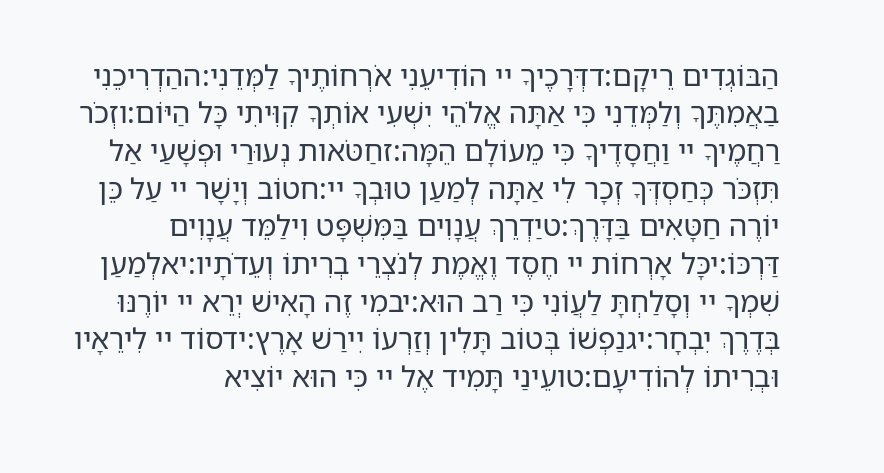הַבּוֹגְדִים רֵיקָם:דדְּרָכֶיךָ יי הוֹדִיעֵנִי אֹרְחוֹתֶיךָ לַמְּדֵנִי:ההַדְרִיכֵנִי בַאֲמִתֶּךָ וְלַמְּדֵנִי כִּי אַתָּה אֱלֹהֵי יִשְׁעִי אוֹתְךָ קִוִּיתִי כָּל הַיּוֹם:וזְכֹר רַחֲמֶיךָ יי וַחֲסָדֶיךָ כִּי מֵעוֹלָם הֵמָּה:זחַטֹּאות נְעוּרַי וּפְשָׁעַי אַל תִּזְכֹּר כְּחַסְדְּךָ זְכָר לִי אַתָּה לְמַעַן טוּבְךָ יי:חטוֹב וְיָשָׁר יי עַל כֵּן יוֹרֶה חַטָּאִים בַּדָּרֶךְ:טיַדְרֵךְ עֲנָוִים בַּמִּשְׁפָּט וִילַמֵּד עֲנָוִים דַּרְכּוֹ:יכָּל אָרְחוֹת יי חֶסֶד וֶאֱמֶת לְנֹצְרֵי בְרִיתוֹ וְעֵדֹתָיו:יאלְמַעַן שִׁמְךָ יי וְסָלַחְתָּ לַעֲוֹנִי כִּי רַב הוּא:יבמִי זֶה הָאִישׁ יְרֵא יי יוֹרֶנּוּ בְּדֶרֶךְ יִבְחָר:יגנַפְשׁוֹ בְּטוֹב תָּלִין וְזַרְעוֹ יִירַשׁ אָרֶץ:ידסוֹד יי לִירֵאָיו וּבְרִיתוֹ לְהוֹדִיעָם:טועֵינַי תָּמִיד אֶל יי כִּי הוּא יוֹצִיא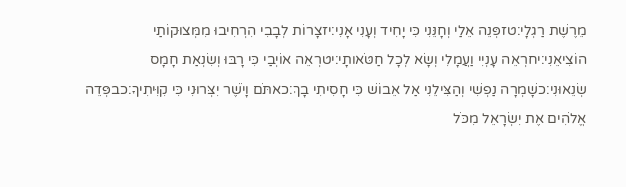מֵרֶשֶׁת רַגְלָי:טזפְּנֵה אֵלַי וְחָנֵּנִי כִּי יָחִיד וְעָנִי אָנִי:יזצָרוֹת לְבָבִי הִרְחִיבוּ מִמְּצוּקוֹתַי הוֹצִיאֵנִי:יחרְאֵה עָנְיִי וַעֲמָלִי וְשָׂא לְכָל חַטֹּאותָי:יטרְאֵה אוֹיְבַי כִּי רָבּוּ וְשִׂנְאַת חָמָס שְׂנֵאוּנִי:כשָׁמְרָה נַפְשִׁי וְהַצִּילֵנִי אַל אֵבוֹשׁ כִּי חָסִיתִי בָךְ:כאתֹּם וָיֹשֶׁר יִצְּרוּנִי כִּי קִוִּיתִיךָ:כבפְּדֵה אֱלֹהִים אֶת יִשְׂרָאֵל מִכֹּל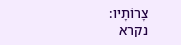צָרוֹתָיו:
נקרא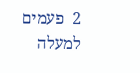2  פעמים
למעלה